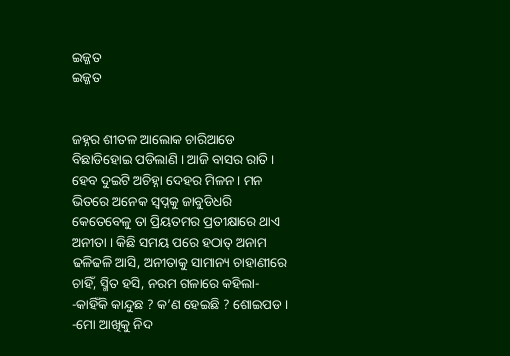ଇଜ୍ଜତ
ଇଜ୍ଜତ


ଜହ୍ନର ଶୀତଳ ଆଲୋକ ଚାରିଆଡେ ବିଛାଡିହୋଇ ପଡିଲାଣି । ଆଜି ବାସର ରାତି । ହେବ ଦୁଇଟି ଅଚିହ୍ନା ଦେହର ମିଳନ । ମନ ଭିତରେ ଅନେକ ସ୍ୱପ୍ନକୁ ଜାବୁଡିଧରି କେତେବେଳୁ ତା ପ୍ରିୟତମର ପ୍ରତୀକ୍ଷାରେ ଥାଏ ଅନୀତା । କିଛି ସମୟ ପରେ ହଠାତ୍ ଅନାମ ଢଳିଢଳି ଆସି, ଅନୀତାକୁ ସାମାନ୍ୟ ଚାହାଣୀରେ ଚାହିଁ, ସ୍ମିତ ହସି, ନରମ ଗଳାରେ କହିଲା-
-କାହିଁକି କାନ୍ଦୁଛ ? କ’ଣ ହେଇଛି ? ଶୋଇପଡ ।
-ମୋ ଆଖିକୁ ନିଦ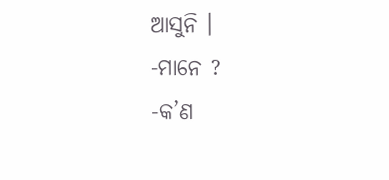ଆସୁନି ।
-ମାନେ ?
-କ’ଣ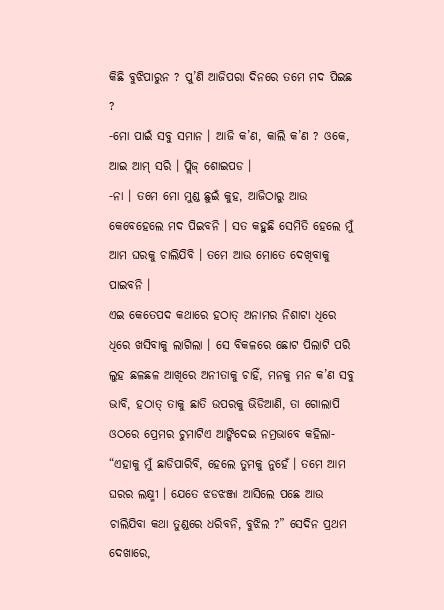କିଛି ବୁଝିପାରୁନ ? ପୁ’ଣି ଆଜିପରା ଦିନରେ ତମେ ମଦ ପିଇଛ ?
-ମୋ ପାଇଁ ସବୁ ସମାନ । ଆଜି କ’ଣ, କାଲି କ’ଣ ? ଓକେ, ଆଇ ଆମ୍ ସରି । ପ୍ଲିଜ୍ ଶୋଇପଡ ।
-ନା । ତମେ ମୋ ମୁଣ୍ଡ ଛୁଇଁ କୁହ, ଆଜିଠାରୁ ଆଉ କେବେହେଲେ ମଦ ପିଇବନି । ସତ କହୁଛି ସେମିତି ହେଲେ ମୁଁ ଆମ ଘରକୁ ଚାଲିଯିବି । ତମେ ଆଉ ମୋତେ ଦେଖିବାକୁ ପାଇବନି ।
ଏଇ କେତେପଦ କଥାରେ ହଠାତ୍ ଅନାମର ନିଶାଟା ଧିରେ ଧିରେ ଖସିବାକୁ ଲାଗିଲା । ସେ ବିକଳରେ ଛୋଟ ପିଲାଟି ପରି ଲୁହ ଛଳଛଳ ଆଖିରେ ଅନୀତାକୁ ଚାହିଁ, ମନକୁ ମନ କ’ଣ ସବୁ ଭାବି, ହଠାତ୍ ତାକୁ ଛାତି ଉପରକୁ ଭିଡିଆଣି, ତା ଗୋଲାପି ଓଠରେ ପ୍ରେମର ଚୁମାଟିଏ ଆଙ୍କିଦେଇ ନମ୍ରଭାବେ କହିଲା- “ଏହାକୁ ମୁଁ ଛାଡିପାରିବି, ହେଲେ ତୁମକୁ ନୁହେଁ । ତମେ ଆମ ଘରର ଲକ୍ଷ୍ମୀ । ଯେତେ ଝଡଝଞ୍ଜା ଆସିଲେ ପଛେ ଆଉ ଚାଲିଯିବା କଥା ତୁଣ୍ଡରେ ଧରିବନି, ବୁଝିଲ ?” ସେଦିନ ପ୍ରଥମ ଦେଖାରେ,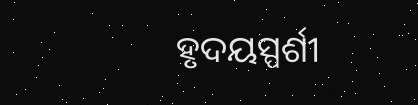ହୃଦୟସ୍ପର୍ଶୀ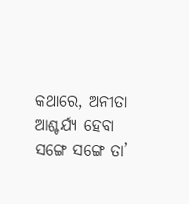କଥାରେ, ଅନୀତା ଆଶ୍ଚର୍ଯ୍ୟ ହେବା ସଙ୍ଗେ ସଙ୍ଗେ ତା’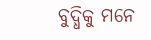ବୁଦ୍ଧିକୁ ମନେ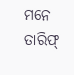ମନେ ତାରିଫ୍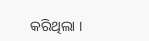କରିଥିଲା ।